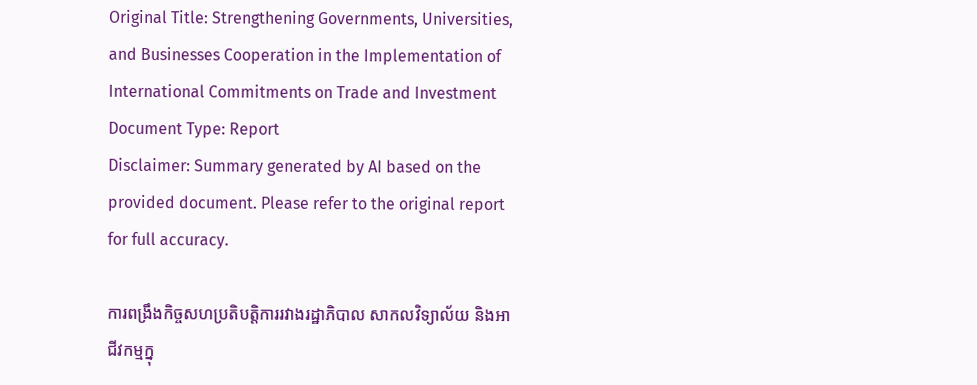Original Title: Strengthening Governments, Universities, and Businesses Cooperation in the Implementation of International Commitments on Trade and Investment
Document Type: Report
Disclaimer: Summary generated by AI based on the provided document. Please refer to the original report for full accuracy.

ការពង្រឹងកិច្ចសហប្រតិបត្តិការរវាងរដ្ឋាភិបាល សាកលវិទ្យាល័យ និងអាជីវកម្មក្នុ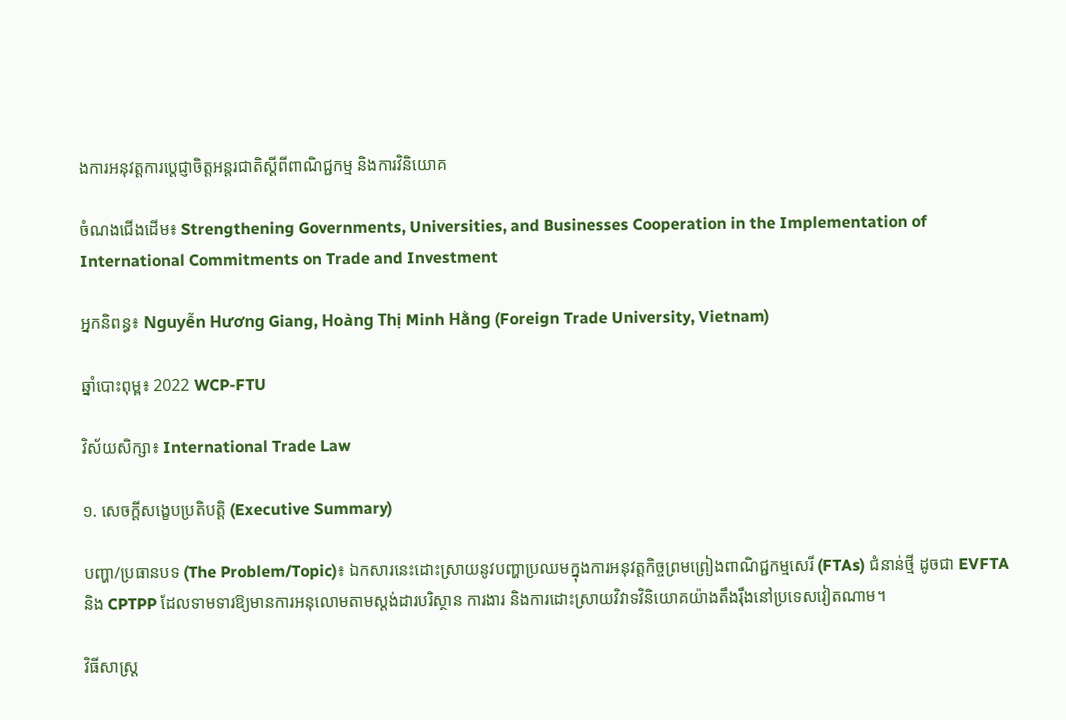ងការអនុវត្តការប្តេជ្ញាចិត្តអន្តរជាតិស្តីពីពាណិជ្ជកម្ម និងការវិនិយោគ

ចំណងជើងដើម៖ Strengthening Governments, Universities, and Businesses Cooperation in the Implementation of International Commitments on Trade and Investment

អ្នកនិពន្ធ៖ Nguyễn Hương Giang, Hoàng Thị Minh Hằng (Foreign Trade University, Vietnam)

ឆ្នាំបោះពុម្ព៖ 2022 WCP-FTU

វិស័យសិក្សា៖ International Trade Law

១. សេចក្តីសង្ខេបប្រតិបត្តិ (Executive Summary)

បញ្ហា/ប្រធានបទ (The Problem/Topic)៖ ឯកសារនេះដោះស្រាយនូវបញ្ហាប្រឈមក្នុងការអនុវត្តកិច្ចព្រមព្រៀងពាណិជ្ជកម្មសេរី (FTAs) ជំនាន់ថ្មី ដូចជា EVFTA និង CPTPP ដែលទាមទារឱ្យមានការអនុលោមតាមស្តង់ដារបរិស្ថាន ការងារ និងការដោះស្រាយវិវាទវិនិយោគយ៉ាងតឹងរ៉ឹងនៅប្រទេសវៀតណាម។

វិធីសាស្ត្រ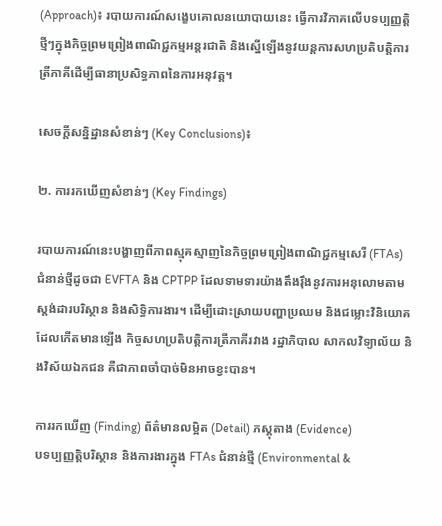(Approach)៖ របាយការណ៍សង្ខេបគោលនយោបាយនេះ ធ្វើការវិភាគលើបទប្បញ្ញត្តិថ្មីៗក្នុងកិច្ចព្រមព្រៀងពាណិជ្ជកម្មអន្តរជាតិ និងស្នើឡើងនូវយន្តការសហប្រតិបត្តិការត្រីភាគីដើម្បីធានាប្រសិទ្ធភាពនៃការអនុវត្ត។

សេចក្តីសន្និដ្ឋានសំខាន់ៗ (Key Conclusions)៖

២. ការរកឃើញសំខាន់ៗ (Key Findings)

របាយការណ៍នេះបង្ហាញពីភាពស្មុគស្មាញនៃកិច្ចព្រមព្រៀងពាណិជ្ជកម្មសេរី (FTAs) ជំនាន់ថ្មីដូចជា EVFTA និង CPTPP ដែលទាមទារយ៉ាងតឹងរ៉ឹងនូវការអនុលោមតាមស្តង់ដារបរិស្ថាន និងសិទ្ធិការងារ។ ដើម្បីដោះស្រាយបញ្ហាប្រឈម និងជម្លោះវិនិយោគដែលកើតមានឡើង កិច្ចសហប្រតិបត្តិការត្រីភាគីរវាង រដ្ឋាភិបាល សាកលវិទ្យាល័យ និងវិស័យឯកជន គឺជាភាពចាំបាច់មិនអាចខ្វះបាន។

ការរកឃើញ (Finding) ព័ត៌មានលម្អិត (Detail) ភស្តុតាង (Evidence)
បទប្បញ្ញត្តិបរិស្ថាន និងការងារក្នុង FTAs ជំនាន់ថ្មី (Environmental &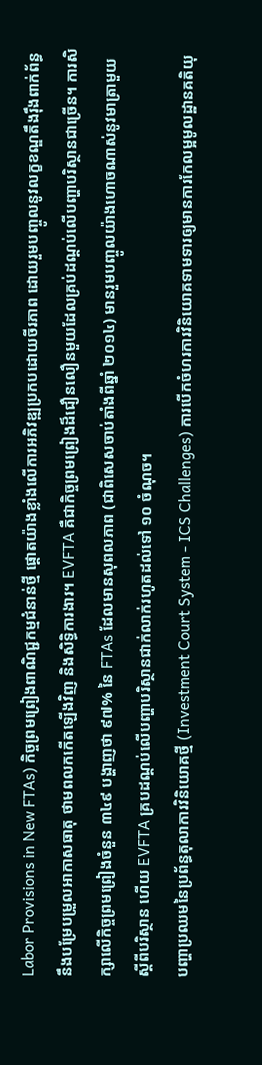Labor Provisions in New FTAs) កិច្ចព្រមព្រៀងពាណិជ្ជកម្មជំនាន់ថ្មី ផ្តោតយ៉ាងខ្លាំងលើការអភិវឌ្ឍប្រកបដោយចីរភាព ដោយរួមបញ្ចូលនូវលក្ខខណ្ឌតឹងរ៉ឹងពាក់ព័ន្ធនឹងបម្រែបម្រួលអាកាសធាតុ ថាមពលកកើតឡើងវិញ និងសិទ្ធិការងារ។ EVFTA គឺជាកិច្ចព្រមព្រៀងដ៏ជឿនលឿនមួយដែលគ្រប់ដណ្តប់លើបញ្ហាបរិស្ថានជាច្រើន។ ការសិក្សាលើកិច្ចព្រមព្រៀងចំនួន ៣៤៩ បង្ហាញថា ៩៧% នៃ FTAs ដែលមានសុពលភាព (ជាពិសេសចាប់តាំងពីឆ្នាំ ២០១៤) មានរួមបញ្ចូលយ៉ាងហោចណាស់នូវមាត្រាមួយស្តីពីបរិស្ថាន ហើយ EVFTA គ្របដណ្តប់លើបញ្ហាបរិស្ថានជាក់លាក់រហូតដល់ទៅ ១០ ចំណុច។
បញ្ហាប្រឈមនៃប្រព័ន្ធតុលាការវិនិយោគថ្មី (Investment Court System - ICS Challenges) ការបើកចំហរការវិនិយោគទាមទារឲ្យមានការកែលម្អមូលដ្ឋានគតិយុ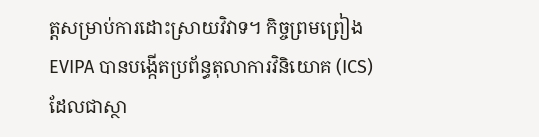ត្តសម្រាប់ការដោះស្រាយវិវាទ។ កិច្ចព្រមព្រៀង EVIPA បានបង្កើតប្រព័ន្ធតុលាការវិនិយោគ (ICS) ដែលជាស្ថា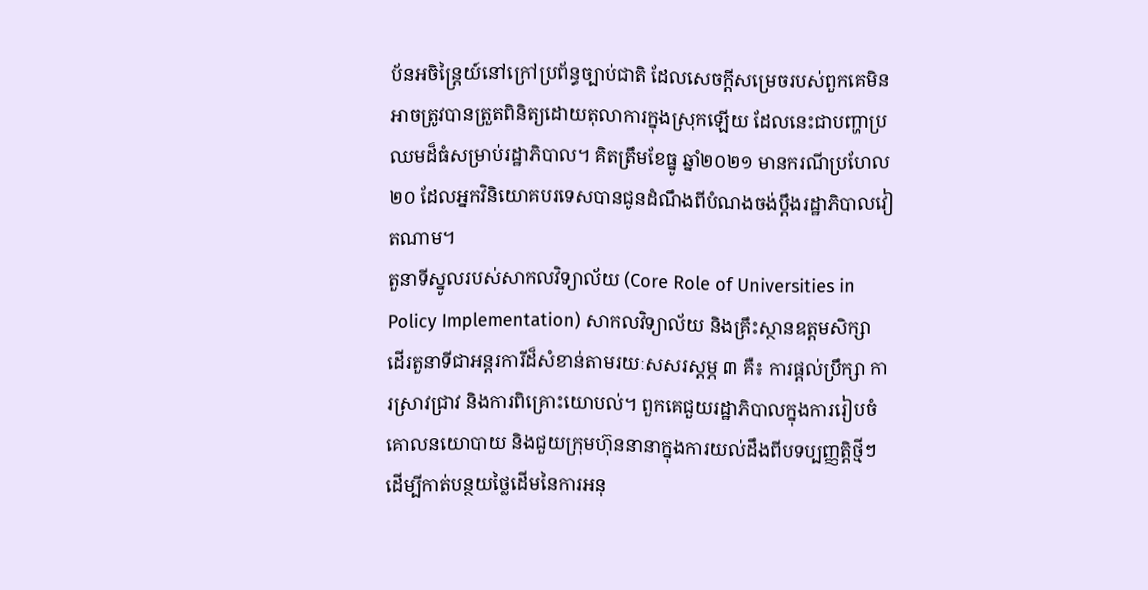ប័នអចិន្ត្រៃយ៍នៅក្រៅប្រព័ន្ធច្បាប់ជាតិ ដែលសេចក្តីសម្រេចរបស់ពួកគេមិនអាចត្រូវបានត្រួតពិនិត្យដោយតុលាការក្នុងស្រុកឡើយ ដែលនេះជាបញ្ហាប្រឈមដ៏ធំសម្រាប់រដ្ឋាភិបាល។ គិតត្រឹមខែធ្នូ ឆ្នាំ២០២១ មានករណីប្រហែល ២០ ដែលអ្នកវិនិយោគបរទេសបានជូនដំណឹងពីបំណងចង់ប្តឹងរដ្ឋាភិបាលវៀតណាម។
តួនាទីស្នូលរបស់សាកលវិទ្យាល័យ (Core Role of Universities in Policy Implementation) សាកលវិទ្យាល័យ និងគ្រឹះស្ថានឧត្តមសិក្សា ដើរតួនាទីជាអន្តរការីដ៏សំខាន់តាមរយៈសសរស្តម្ភ ៣ គឺ៖ ការផ្តល់ប្រឹក្សា ការស្រាវជ្រាវ និងការពិគ្រោះយោបល់។ ពួកគេជួយរដ្ឋាភិបាលក្នុងការរៀបចំគោលនយោបាយ និងជួយក្រុមហ៊ុននានាក្នុងការយល់ដឹងពីបទប្បញ្ញត្តិថ្មីៗ ដើម្បីកាត់បន្ថយថ្លៃដើមនៃការអនុ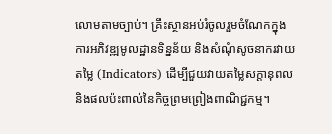លោមតាមច្បាប់។ គ្រឹះស្ថានអប់រំចូលរួមចំណែកក្នុងការអភិវឌ្ឍមូលដ្ឋានទិន្នន័យ និងសំណុំសូចនាករវាយតម្លៃ (Indicators) ដើម្បីជួយវាយតម្លៃសក្តានុពល និងផលប៉ះពាល់នៃកិច្ចព្រមព្រៀងពាណិជ្ជកម្ម។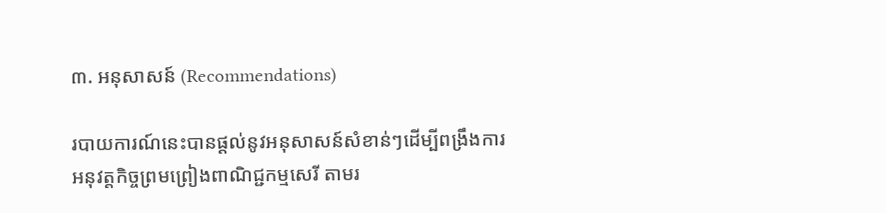៣. អនុសាសន៍ (Recommendations)

របាយការណ៍នេះបានផ្តល់នូវអនុសាសន៍សំខាន់ៗដើម្បីពង្រឹងការអនុវត្តកិច្ចព្រមព្រៀងពាណិជ្ជកម្មសេរី តាមរ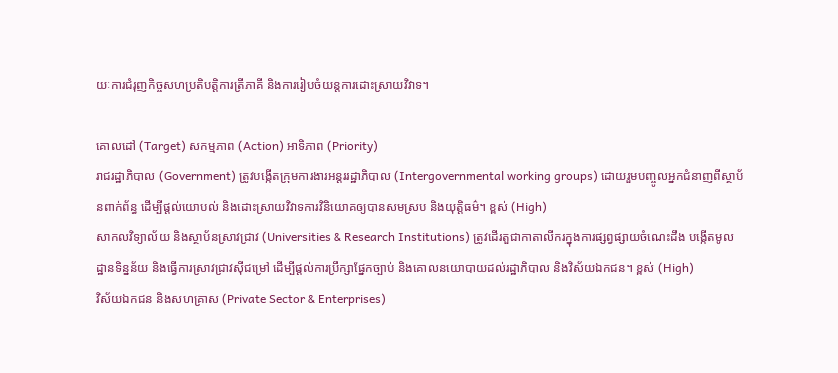យៈការជំរុញកិច្ចសហប្រតិបត្តិការត្រីភាគី និងការរៀបចំយន្តការដោះស្រាយវិវាទ។

គោលដៅ (Target) សកម្មភាព (Action) អាទិភាព (Priority)
រាជរដ្ឋាភិបាល (Government) ត្រូវបង្កើតក្រុមការងារអន្តររដ្ឋាភិបាល (Intergovernmental working groups) ដោយរួមបញ្ចូលអ្នកជំនាញពីស្ថាប័នពាក់ព័ន្ធ ដើម្បីផ្តល់យោបល់ និងដោះស្រាយវិវាទការវិនិយោគឲ្យបានសមស្រប និងយុត្តិធម៌។ ខ្ពស់ (High)
សាកលវិទ្យាល័យ និងស្ថាប័នស្រាវជ្រាវ (Universities & Research Institutions) ត្រូវដើរតួជាកាតាលីករក្នុងការផ្សព្វផ្សាយចំណេះដឹង បង្កើតមូលដ្ឋានទិន្នន័យ និងធ្វើការស្រាវជ្រាវស៊ីជម្រៅ ដើម្បីផ្តល់ការប្រឹក្សាផ្នែកច្បាប់ និងគោលនយោបាយដល់រដ្ឋាភិបាល និងវិស័យឯកជន។ ខ្ពស់ (High)
វិស័យឯកជន និងសហគ្រាស (Private Sector & Enterprises)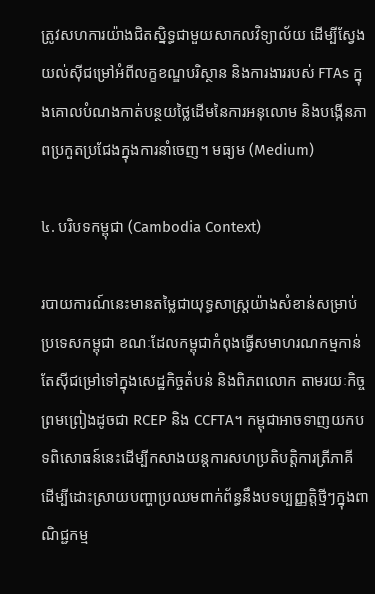ត្រូវសហការយ៉ាងជិតស្និទ្ធជាមួយសាកលវិទ្យាល័យ ដើម្បីស្វែងយល់ស៊ីជម្រៅអំពីលក្ខខណ្ឌបរិស្ថាន និងការងាររបស់ FTAs ក្នុងគោលបំណងកាត់បន្ថយថ្លៃដើមនៃការអនុលោម និងបង្កើនភាពប្រកួតប្រជែងក្នុងការនាំចេញ។ មធ្យម (Medium)

៤. បរិបទកម្ពុជា (Cambodia Context)

របាយការណ៍នេះមានតម្លៃជាយុទ្ធសាស្ត្រយ៉ាងសំខាន់សម្រាប់ប្រទេសកម្ពុជា ខណៈដែលកម្ពុជាកំពុងធ្វើសមាហរណកម្មកាន់តែស៊ីជម្រៅទៅក្នុងសេដ្ឋកិច្ចតំបន់ និងពិភពលោក តាមរយៈកិច្ចព្រមព្រៀងដូចជា RCEP និង CCFTA។ កម្ពុជាអាចទាញយកបទពិសោធន៍នេះដើម្បីកសាងយន្តការសហប្រតិបត្តិការត្រីភាគី ដើម្បីដោះស្រាយបញ្ហាប្រឈមពាក់ព័ន្ធនឹងបទប្បញ្ញត្តិថ្មីៗក្នុងពាណិជ្ជកម្ម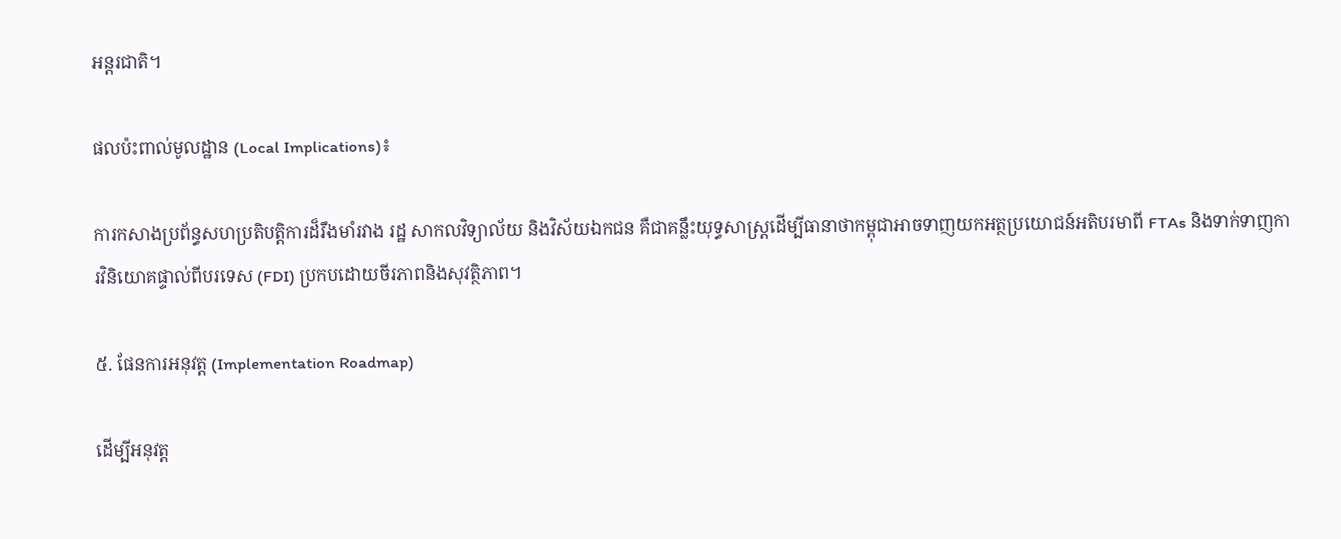អន្តរជាតិ។

ផលប៉ះពាល់មូលដ្ឋាន (Local Implications)៖

ការកសាងប្រព័ន្ធសហប្រតិបត្តិការដ៏រឹងមាំរវាង រដ្ឋ សាកលវិទ្យាល័យ និងវិស័យឯកជន គឺជាគន្លឹះយុទ្ធសាស្ត្រដើម្បីធានាថាកម្ពុជាអាចទាញយកអត្ថប្រយោជន៍អតិបរមាពី FTAs និងទាក់ទាញការវិនិយោគផ្ទាល់ពីបរទេស (FDI) ប្រកបដោយចីរភាពនិងសុវត្ថិភាព។

៥. ផែនការអនុវត្ត (Implementation Roadmap)

ដើម្បីអនុវត្ត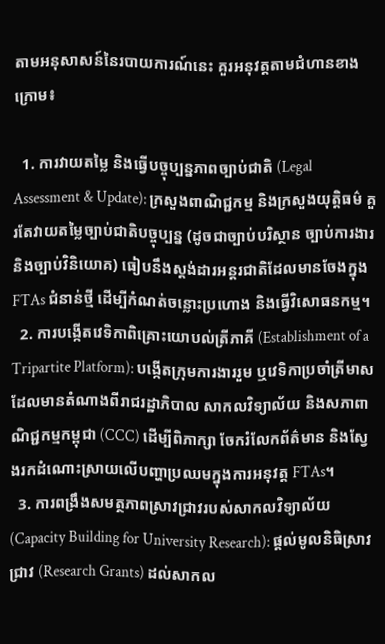តាមអនុសាសន៍នៃរបាយការណ៍នេះ គួរអនុវត្តតាមជំហានខាងក្រោម៖

  1. ការវាយតម្លៃ និងធ្វើបច្ចុប្បន្នភាពច្បាប់ជាតិ (Legal Assessment & Update): ក្រសួងពាណិជ្ជកម្ម និងក្រសួងយុត្តិធម៌ គួរតែវាយតម្លៃច្បាប់ជាតិបច្ចុប្បន្ន (ដូចជាច្បាប់បរិស្ថាន ច្បាប់ការងារ និងច្បាប់វិនិយោគ) ធៀបនឹងស្តង់ដារអន្តរជាតិដែលមានចែងក្នុង FTAs ជំនាន់ថ្មី ដើម្បីកំណត់ចន្លោះប្រហោង និងធ្វើវិសោធនកម្ម។
  2. ការបង្កើតវេទិកាពិគ្រោះយោបល់ត្រីភាគី (Establishment of a Tripartite Platform): បង្កើតក្រុមការងាររួម ឬវេទិកាប្រចាំត្រីមាស ដែលមានតំណាងពីរាជរដ្ឋាភិបាល សាកលវិទ្យាល័យ និងសភាពាណិជ្ជកម្មកម្ពុជា (CCC) ដើម្បីពិភាក្សា ចែករំលែកព័ត៌មាន និងស្វែងរកដំណោះស្រាយលើបញ្ហាប្រឈមក្នុងការអនុវត្ត FTAs។
  3. ការពង្រឹងសមត្ថភាពស្រាវជ្រាវរបស់សាកលវិទ្យាល័យ (Capacity Building for University Research): ផ្តល់មូលនិធិស្រាវជ្រាវ (Research Grants) ដល់សាកល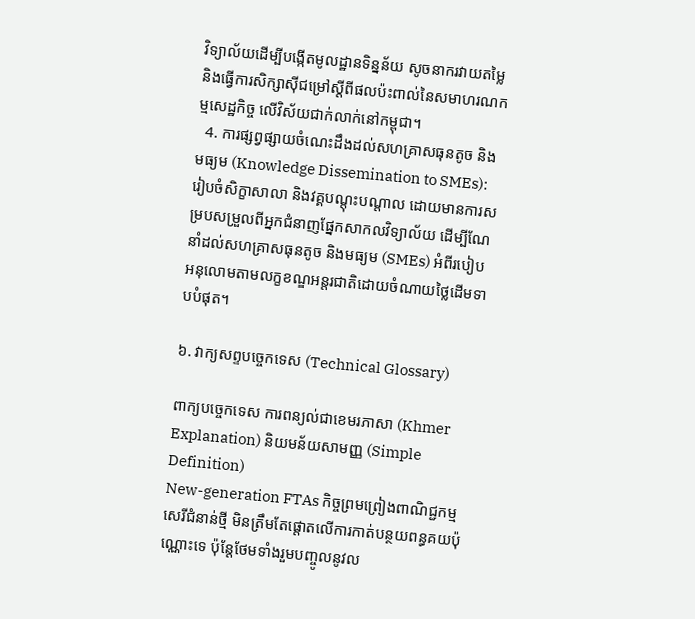វិទ្យាល័យដើម្បីបង្កើតមូលដ្ឋានទិន្នន័យ សូចនាករវាយតម្លៃ និងធ្វើការសិក្សាស៊ីជម្រៅស្តីពីផលប៉ះពាល់នៃសមាហរណកម្មសេដ្ឋកិច្ច លើវិស័យជាក់លាក់នៅកម្ពុជា។
  4. ការផ្សព្វផ្សាយចំណេះដឹងដល់សហគ្រាសធុនតូច និងមធ្យម (Knowledge Dissemination to SMEs): រៀបចំសិក្ខាសាលា និងវគ្គបណ្តុះបណ្តាល ដោយមានការសម្របសម្រួលពីអ្នកជំនាញផ្នែកសាកលវិទ្យាល័យ ដើម្បីណែនាំដល់សហគ្រាសធុនតូច និងមធ្យម (SMEs) អំពីរបៀបអនុលោមតាមលក្ខខណ្ឌអន្តរជាតិដោយចំណាយថ្លៃដើមទាបបំផុត។

៦. វាក្យសព្ទបច្ចេកទេស (Technical Glossary)

ពាក្យបច្ចេកទេស ការពន្យល់ជាខេមរភាសា (Khmer Explanation) និយមន័យសាមញ្ញ (Simple Definition)
New-generation FTAs កិច្ចព្រមព្រៀងពាណិជ្ជកម្មសេរីជំនាន់ថ្មី មិនត្រឹមតែផ្តោតលើការកាត់បន្ថយពន្ធគយប៉ុណ្ណោះទេ ប៉ុន្តែថែមទាំងរួមបញ្ចូលនូវល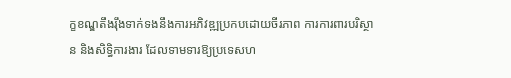ក្ខខណ្ឌតឹងរ៉ឹងទាក់ទងនឹងការអភិវឌ្ឍប្រកបដោយចីរភាព ការការពារបរិស្ថាន និងសិទ្ធិការងារ ដែលទាមទារឱ្យប្រទេសហ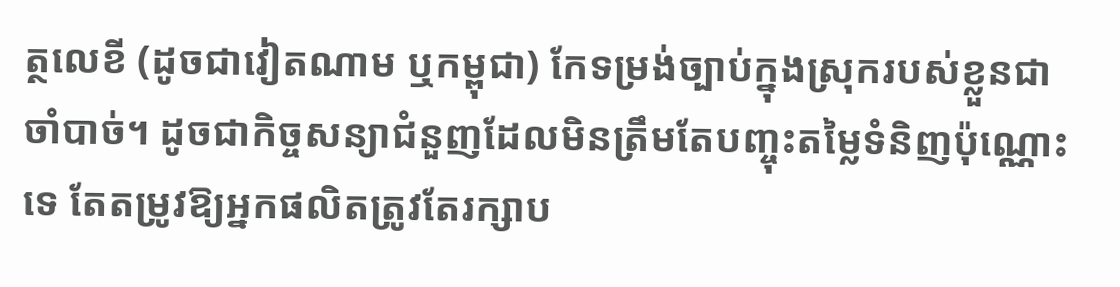ត្ថលេខី (ដូចជាវៀតណាម ឬកម្ពុជា) កែទម្រង់ច្បាប់ក្នុងស្រុករបស់ខ្លួនជាចាំបាច់។ ដូចជាកិច្ចសន្យាជំនួញដែលមិនត្រឹមតែបញ្ចុះតម្លៃទំនិញប៉ុណ្ណោះទេ តែតម្រូវឱ្យអ្នកផលិតត្រូវតែរក្សាប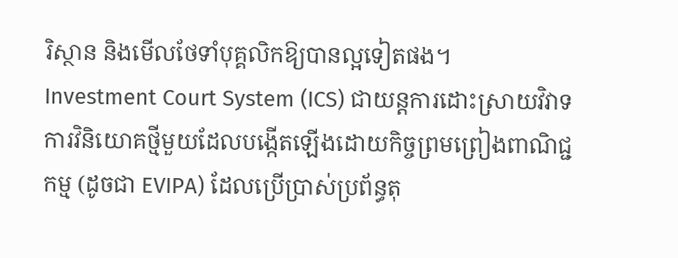រិស្ថាន និងមើលថែទាំបុគ្គលិកឱ្យបានល្អទៀតផង។
Investment Court System (ICS) ជាយន្តការដោះស្រាយវិវាទការវិនិយោគថ្មីមួយដែលបង្កើតឡើងដោយកិច្ចព្រមព្រៀងពាណិជ្ជកម្ម (ដូចជា EVIPA) ដែលប្រើប្រាស់ប្រព័ន្ធតុ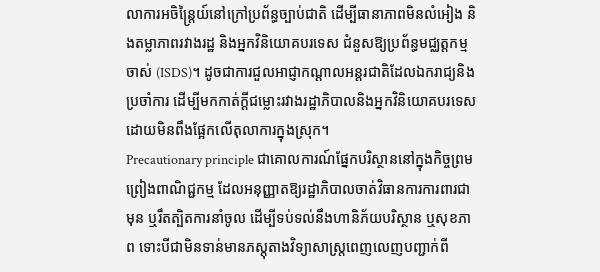លាការអចិន្ត្រៃយ៍នៅក្រៅប្រព័ន្ធច្បាប់ជាតិ ដើម្បីធានាភាពមិនលំអៀង និងតម្លាភាពរវាងរដ្ឋ និងអ្នកវិនិយោគបរទេស ជំនួសឱ្យប្រព័ន្ធមជ្ឈត្តកម្មចាស់ (ISDS)។ ដូចជាការជួលអាជ្ញាកណ្តាលអន្តរជាតិដែលឯករាជ្យនិងប្រចាំការ ដើម្បីមកកាត់ក្តីជម្លោះរវាងរដ្ឋាភិបាលនិងអ្នកវិនិយោគបរទេស ដោយមិនពឹងផ្អែកលើតុលាការក្នុងស្រុក។
Precautionary principle ជាគោលការណ៍ផ្នែកបរិស្ថាននៅក្នុងកិច្ចព្រមព្រៀងពាណិជ្ជកម្ម ដែលអនុញ្ញាតឱ្យរដ្ឋាភិបាលចាត់វិធានការការពារជាមុន ឬរឹតត្បិតការនាំចូល ដើម្បីទប់ទល់នឹងហានិភ័យបរិស្ថាន ឬសុខភាព ទោះបីជាមិនទាន់មានភស្តុតាងវិទ្យាសាស្ត្រពេញលេញបញ្ជាក់ពី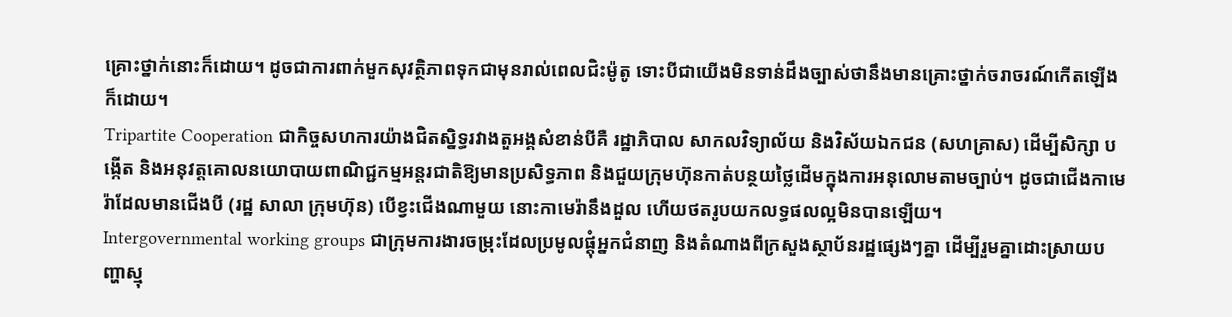គ្រោះថ្នាក់នោះក៏ដោយ។ ដូចជាការពាក់មួកសុវត្ថិភាពទុកជាមុនរាល់ពេលជិះម៉ូតូ ទោះបីជាយើងមិនទាន់ដឹងច្បាស់ថានឹងមានគ្រោះថ្នាក់ចរាចរណ៍កើតឡើងក៏ដោយ។
Tripartite Cooperation ជាកិច្ចសហការយ៉ាងជិតស្និទ្ធរវាងតួអង្គសំខាន់បីគឺ រដ្ឋាភិបាល សាកលវិទ្យាល័យ និងវិស័យឯកជន (សហគ្រាស) ដើម្បីសិក្សា បង្កើត និងអនុវត្តគោលនយោបាយពាណិជ្ជកម្មអន្តរជាតិឱ្យមានប្រសិទ្ធភាព និងជួយក្រុមហ៊ុនកាត់បន្ថយថ្លៃដើមក្នុងការអនុលោមតាមច្បាប់។ ដូចជាជើងកាមេរ៉ាដែលមានជើងបី (រដ្ឋ សាលា ក្រុមហ៊ុន) បើខ្វះជើងណាមួយ នោះកាមេរ៉ានឹងដួល ហើយថតរូបយកលទ្ធផលល្អមិនបានឡើយ។
Intergovernmental working groups ជាក្រុមការងារចម្រុះដែលប្រមូលផ្តុំអ្នកជំនាញ និងតំណាងពីក្រសួងស្ថាប័នរដ្ឋផ្សេងៗគ្នា ដើម្បីរួមគ្នាដោះស្រាយបញ្ហាស្មុ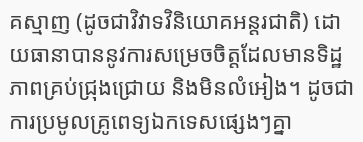គស្មាញ (ដូចជាវិវាទវិនិយោគអន្តរជាតិ) ដោយធានាបាននូវការសម្រេចចិត្តដែលមានទិដ្ឋភាពគ្រប់ជ្រុងជ្រោយ និងមិនលំអៀង។ ដូចជាការប្រមូលគ្រូពេទ្យឯកទេសផ្សេងៗគ្នា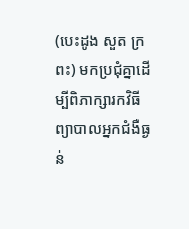(បេះដូង សួត ក្រពះ) មកប្រជុំគ្នាដើម្បីពិភាក្សារកវិធីព្យាបាលអ្នកជំងឺធ្ងន់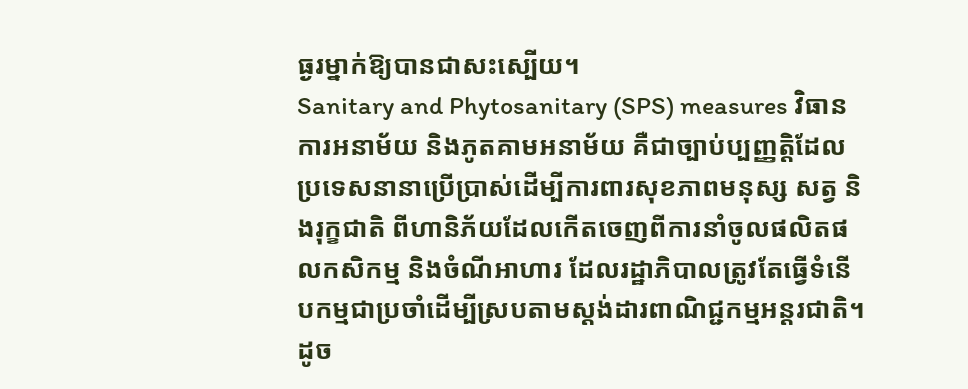ធ្ងរម្នាក់ឱ្យបានជាសះស្បើយ។
Sanitary and Phytosanitary (SPS) measures វិធានការអនាម័យ និងភូតគាមអនាម័យ គឺជាច្បាប់ប្បញ្ញត្តិដែលប្រទេសនានាប្រើប្រាស់ដើម្បីការពារសុខភាពមនុស្ស សត្វ និងរុក្ខជាតិ ពីហានិភ័យដែលកើតចេញពីការនាំចូលផលិតផលកសិកម្ម និងចំណីអាហារ ដែលរដ្ឋាភិបាលត្រូវតែធ្វើទំនើបកម្មជាប្រចាំដើម្បីស្របតាមស្តង់ដារពាណិជ្ជកម្មអន្តរជាតិ។ ដូច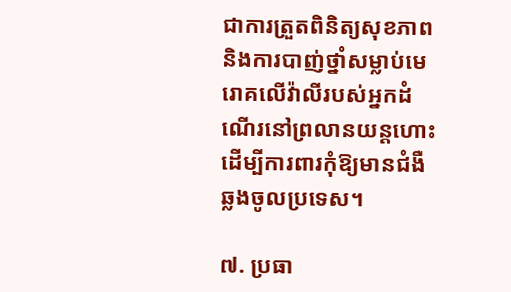ជាការត្រួតពិនិត្យសុខភាព និងការបាញ់ថ្នាំសម្លាប់មេរោគលើវ៉ាលីរបស់អ្នកដំណើរនៅព្រលានយន្តហោះ ដើម្បីការពារកុំឱ្យមានជំងឺឆ្លងចូលប្រទេស។

៧. ប្រធា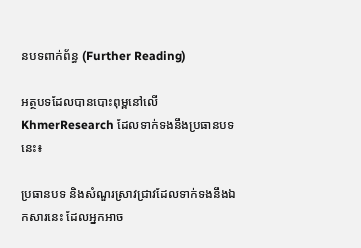នបទពាក់ព័ន្ធ (Further Reading)

អត្ថបទដែលបានបោះពុម្ពនៅលើ KhmerResearch ដែលទាក់ទងនឹងប្រធានបទនេះ៖

ប្រធានបទ និងសំណួរស្រាវជ្រាវដែលទាក់ទងនឹងឯកសារនេះ ដែលអ្នកអាច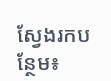ស្វែងរកបន្ថែម៖